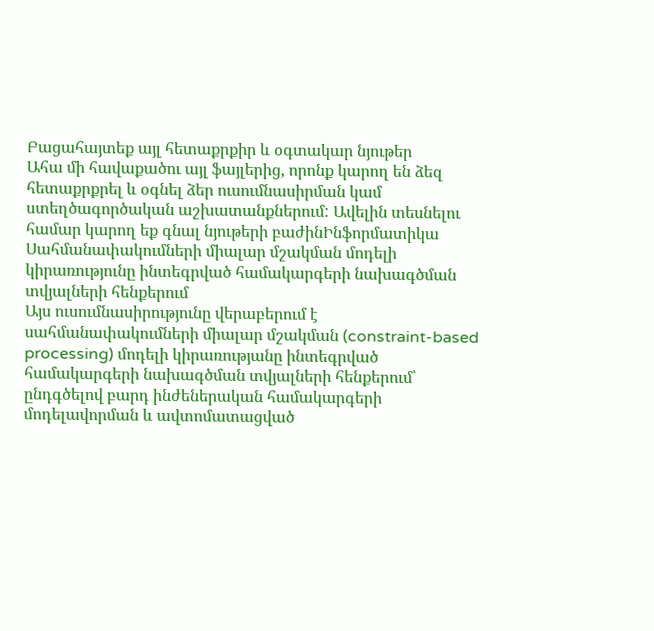Բացահայտեք այլ հետաքրքիր և օգտակար նյութեր
Ահա մի հավաքածու այլ ֆայլերից, որոնք կարող են ձեզ հետաքրքրել և օգնել ձեր ուսումնասիրման կամ ստեղծագործական աշխատանքներում: Ավելին տեսնելու համար կարող եք գնալ նյութերի բաժինԻնֆորմատիկա
Սահմանափակումների միալար մշակման մոդելի կիրառությունը ինտեգրված համակարգերի նախագծման տվյալների հենքերում
Այս ուսումնասիրությունը վերաբերում է սահմանափակումների միալար մշակման (constraint-based processing) մոդելի կիրառությանը ինտեգրված համակարգերի նախագծման տվյալների հենքերում՝ ընդգծելով բարդ ինժեներական համակարգերի մոդելավորման և ավտոմատացված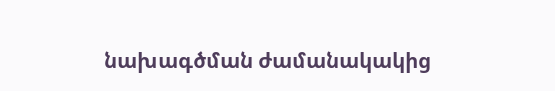նախագծման ժամանակակից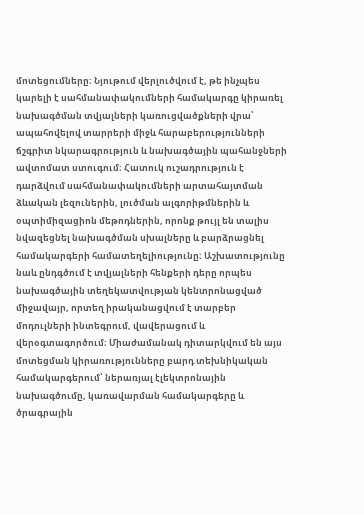մոտեցումները։ Նյութում վերլուծվում է, թե ինչպես կարելի է սահմանափակումների համակարգը կիրառել նախագծման տվյալների կառուցվածքների վրա՝ ապահովելով տարրերի միջև հարաբերությունների ճշգրիտ նկարագրություն և նախագծային պահանջների ավտոմատ ստուգում։ Հատուկ ուշադրություն է դարձվում սահմանափակումների արտահայտման ձևական լեզուներին, լուծման ալգորիթմներին և օպտիմիզացիոն մեթոդներին, որոնք թույլ են տալիս նվազեցնել նախագծման սխալները և բարձրացնել համակարգերի համատեղելիությունը։ Աշխատությունը նաև ընդգծում է տվյալների հենքերի դերը որպես նախագծային տեղեկատվության կենտրոնացված միջավայր, որտեղ իրականացվում է տարբեր մոդուլների ինտեգրում, վավերացում և վերօգտագործում։ Միաժամանակ դիտարկվում են այս մոտեցման կիրառությունները բարդ տեխնիկական համակարգերում՝ ներառյալ էլեկտրոնային նախագծումը, կառավարման համակարգերը և ծրագրային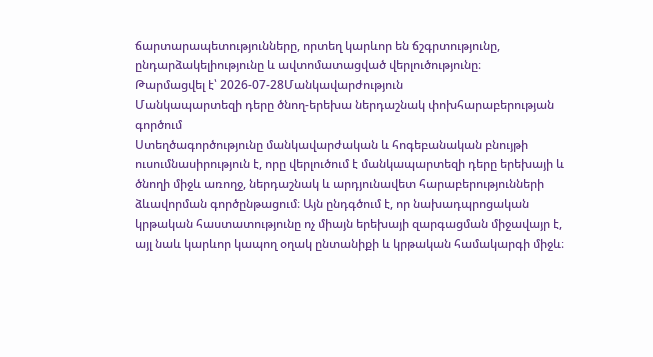ճարտարապետությունները, որտեղ կարևոր են ճշգրտությունը, ընդարձակելիությունը և ավտոմատացված վերլուծությունը։
Թարմացվել է՝ 2026-07-28Մանկավարժություն
Մանկապարտեզի դերը ծնող-երեխա ներդաշնակ փոխհարաբերության գործում
Ստեղծագործությունը մանկավարժական և հոգեբանական բնույթի ուսումնասիրություն է, որը վերլուծում է մանկապարտեզի դերը երեխայի և ծնողի միջև առողջ, ներդաշնակ և արդյունավետ հարաբերությունների ձևավորման գործընթացում։ Այն ընդգծում է, որ նախադպրոցական կրթական հաստատությունը ոչ միայն երեխայի զարգացման միջավայր է, այլ նաև կարևոր կապող օղակ ընտանիքի և կրթական համակարգի միջև։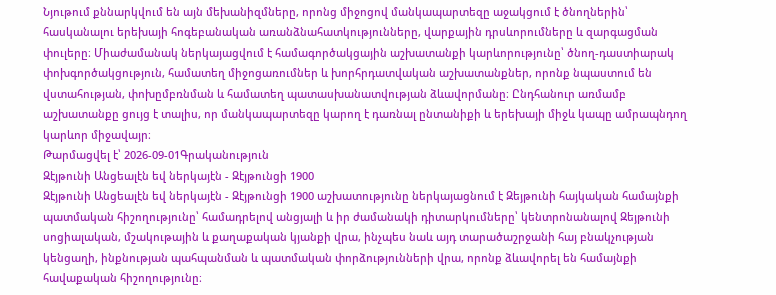Նյութում քննարկվում են այն մեխանիզմները, որոնց միջոցով մանկապարտեզը աջակցում է ծնողներին՝ հասկանալու երեխայի հոգեբանական առանձնահատկությունները, վարքային դրսևորումները և զարգացման փուլերը։ Միաժամանակ ներկայացվում է համագործակցային աշխատանքի կարևորությունը՝ ծնող-դաստիարակ փոխգործակցություն, համատեղ միջոցառումներ և խորհրդատվական աշխատանքներ, որոնք նպաստում են վստահության, փոխըմբռնման և համատեղ պատասխանատվության ձևավորմանը։ Ընդհանուր առմամբ աշխատանքը ցույց է տալիս, որ մանկապարտեզը կարող է դառնալ ընտանիքի և երեխայի միջև կապը ամրապնդող կարևոր միջավայր։
Թարմացվել է՝ 2026-09-01Գրականություն
Զէյթունի Անցեալէն եվ ներկայէն - Զէյթունցի 1900
Զէյթունի Անցեալէն եվ ներկայէն - Զէյթունցի 1900 աշխատությունը ներկայացնում է Զեյթունի հայկական համայնքի պատմական հիշողությունը՝ համադրելով անցյալի և իր ժամանակի դիտարկումները՝ կենտրոնանալով Զեյթունի սոցիալական, մշակութային և քաղաքական կյանքի վրա, ինչպես նաև այդ տարածաշրջանի հայ բնակչության կենցաղի, ինքնության պահպանման և պատմական փորձությունների վրա, որոնք ձևավորել են համայնքի հավաքական հիշողությունը։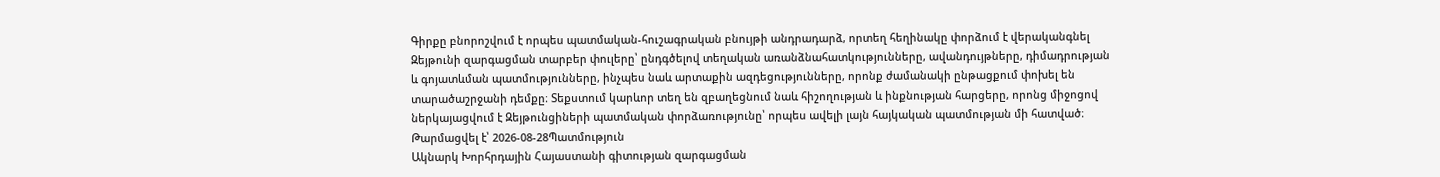Գիրքը բնորոշվում է որպես պատմական-հուշագրական բնույթի անդրադարձ, որտեղ հեղինակը փորձում է վերականգնել Զեյթունի զարգացման տարբեր փուլերը՝ ընդգծելով տեղական առանձնահատկությունները, ավանդույթները, դիմադրության և գոյատևման պատմությունները, ինչպես նաև արտաքին ազդեցությունները, որոնք ժամանակի ընթացքում փոխել են տարածաշրջանի դեմքը։ Տեքստում կարևոր տեղ են զբաղեցնում նաև հիշողության և ինքնության հարցերը, որոնց միջոցով ներկայացվում է Զեյթունցիների պատմական փորձառությունը՝ որպես ավելի լայն հայկական պատմության մի հատված։
Թարմացվել է՝ 2026-08-28Պատմություն
Ակնարկ Խորհրդային Հայաստանի գիտության զարգացման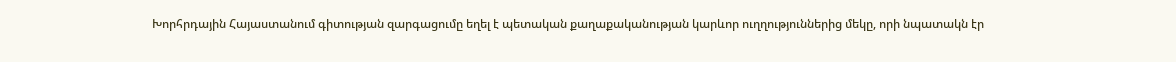Խորհրդային Հայաստանում գիտության զարգացումը եղել է պետական քաղաքականության կարևոր ուղղություններից մեկը, որի նպատակն էր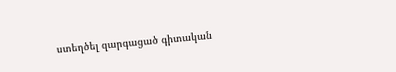ստեղծել զարգացած գիտական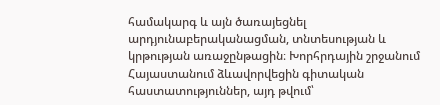համակարգ և այն ծառայեցնել արդյունաբերականացման, տնտեսության և կրթության առաջընթացին։ Խորհրդային շրջանում Հայաստանում ձևավորվեցին գիտական հաստատություններ, այդ թվում՝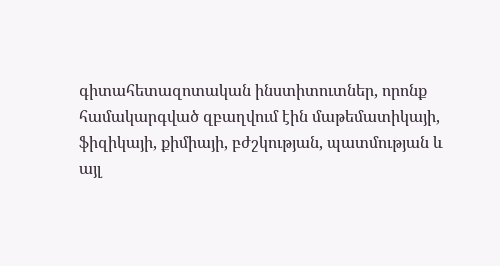գիտահետազոտական ինստիտուտներ, որոնք համակարգված զբաղվում էին մաթեմատիկայի, ֆիզիկայի, քիմիայի, բժշկության, պատմության և այլ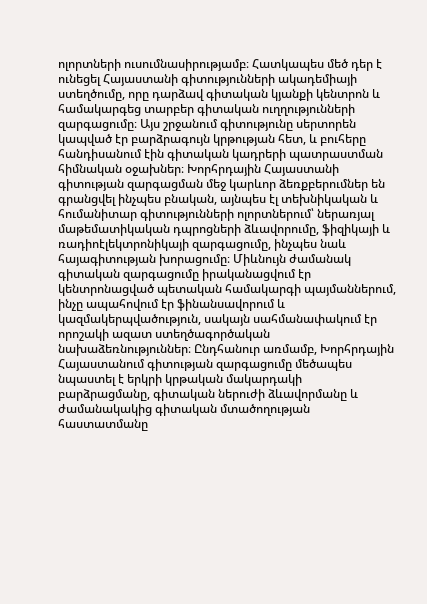ոլորտների ուսումնասիրությամբ։ Հատկապես մեծ դեր է ունեցել Հայաստանի գիտությունների ակադեմիայի ստեղծումը, որը դարձավ գիտական կյանքի կենտրոն և համակարգեց տարբեր գիտական ուղղությունների զարգացումը։ Այս շրջանում գիտությունը սերտորեն կապված էր բարձրագույն կրթության հետ, և բուհերը հանդիսանում էին գիտական կադրերի պատրաստման հիմնական օջախներ։ Խորհրդային Հայաստանի գիտության զարգացման մեջ կարևոր ձեռքբերումներ են գրանցվել ինչպես բնական, այնպես էլ տեխնիկական և հումանիտար գիտությունների ոլորտներում՝ ներառյալ մաթեմատիկական դպրոցների ձևավորումը, ֆիզիկայի և ռադիոէլեկտրոնիկայի զարգացումը, ինչպես նաև հայագիտության խորացումը։ Միևնույն ժամանակ գիտական զարգացումը իրականացվում էր կենտրոնացված պետական համակարգի պայմաններում, ինչը ապահովում էր ֆինանսավորում և կազմակերպվածություն, սակայն սահմանափակում էր որոշակի ազատ ստեղծագործական նախաձեռնություններ։ Ընդհանուր առմամբ, Խորհրդային Հայաստանում գիտության զարգացումը մեծապես նպաստել է երկրի կրթական մակարդակի բարձրացմանը, գիտական ներուժի ձևավորմանը և ժամանակակից գիտական մտածողության հաստատմանը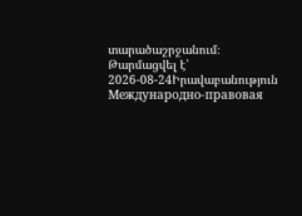տարածաշրջանում։
Թարմացվել է՝ 2026-08-24Իրավաբանություն
Международно-правовая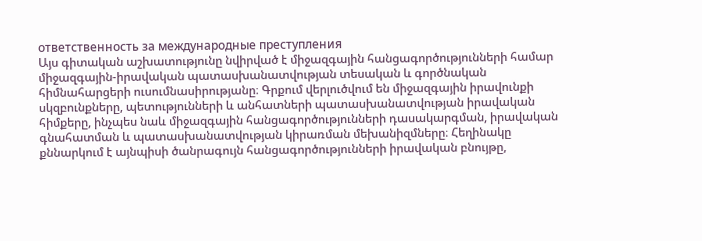ответственность за международные преступления
Այս գիտական աշխատությունը նվիրված է միջազգային հանցագործությունների համար միջազգային-իրավական պատասխանատվության տեսական և գործնական հիմնահարցերի ուսումնասիրությանը։ Գրքում վերլուծվում են միջազգային իրավունքի սկզբունքները, պետությունների և անհատների պատասխանատվության իրավական հիմքերը, ինչպես նաև միջազգային հանցագործությունների դասակարգման, իրավական գնահատման և պատասխանատվության կիրառման մեխանիզմները։ Հեղինակը քննարկում է այնպիսի ծանրագույն հանցագործությունների իրավական բնույթը,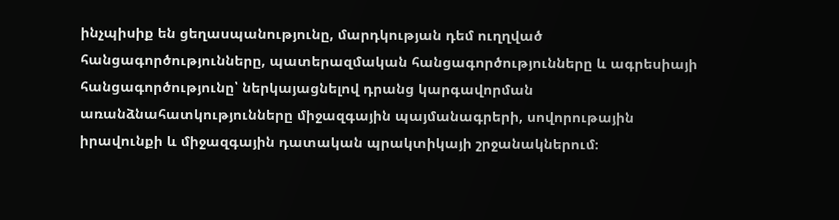ինչպիսիք են ցեղասպանությունը, մարդկության դեմ ուղղված հանցագործությունները, պատերազմական հանցագործությունները և ագրեսիայի հանցագործությունը՝ ներկայացնելով դրանց կարգավորման առանձնահատկությունները միջազգային պայմանագրերի, սովորութային իրավունքի և միջազգային դատական պրակտիկայի շրջանակներում։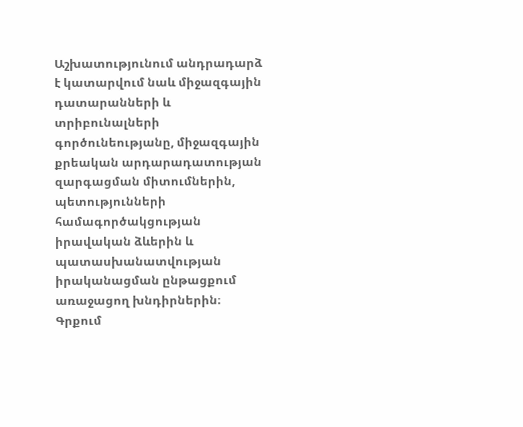Աշխատությունում անդրադարձ է կատարվում նաև միջազգային դատարանների և տրիբունալների գործունեությանը, միջազգային քրեական արդարադատության զարգացման միտումներին, պետությունների համագործակցության իրավական ձևերին և պատասխանատվության իրականացման ընթացքում առաջացող խնդիրներին։ Գրքում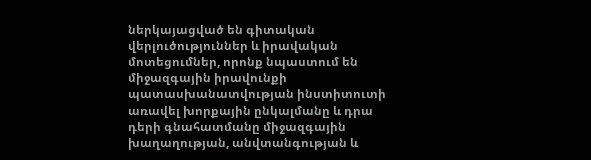ներկայացված են գիտական վերլուծություններ և իրավական մոտեցումներ, որոնք նպաստում են միջազգային իրավունքի պատասխանատվության ինստիտուտի առավել խորքային ընկալմանը և դրա դերի գնահատմանը միջազգային խաղաղության, անվտանգության և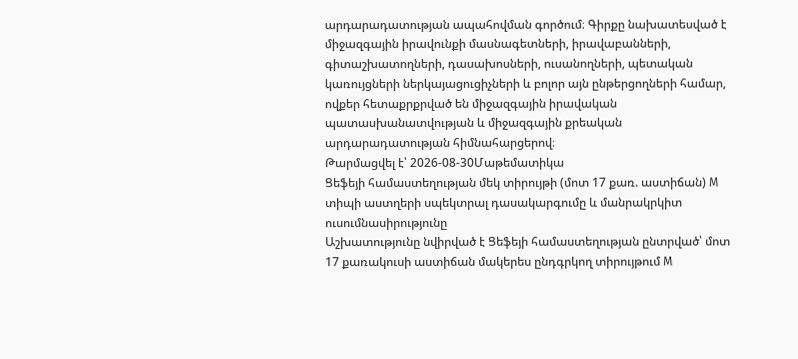արդարադատության ապահովման գործում։ Գիրքը նախատեսված է միջազգային իրավունքի մասնագետների, իրավաբանների, գիտաշխատողների, դասախոսների, ուսանողների, պետական կառույցների ներկայացուցիչների և բոլոր այն ընթերցողների համար, ովքեր հետաքրքրված են միջազգային իրավական պատասխանատվության և միջազգային քրեական արդարադատության հիմնահարցերով։
Թարմացվել է՝ 2026-08-30Մաթեմատիկա
Ցեֆեյի համաստեղության մեկ տիրույթի (մոտ 17 քառ. աստիճան) M տիպի աստղերի սպեկտրալ դասակարգումը և մանրակրկիտ ուսումնասիրությունը
Աշխատությունը նվիրված է Ցեֆեյի համաստեղության ընտրված՝ մոտ 17 քառակուսի աստիճան մակերես ընդգրկող տիրույթում M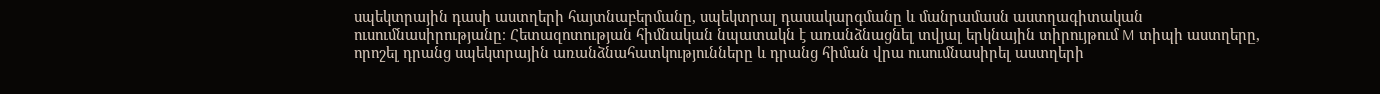սպեկտրային դասի աստղերի հայտնաբերմանը, սպեկտրալ դասակարգմանը և մանրամասն աստղագիտական ուսումնասիրությանը։ Հետազոտության հիմնական նպատակն է առանձնացնել տվյալ երկնային տիրույթում M տիպի աստղերը, որոշել դրանց սպեկտրային առանձնահատկությունները և դրանց հիման վրա ուսումնասիրել աստղերի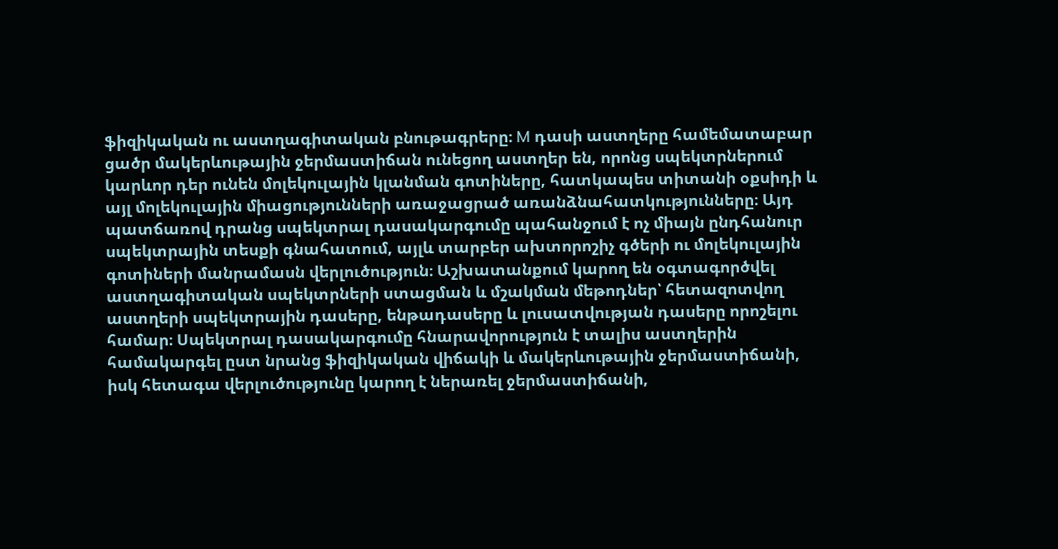ֆիզիկական ու աստղագիտական բնութագրերը։ M դասի աստղերը համեմատաբար ցածր մակերևութային ջերմաստիճան ունեցող աստղեր են, որոնց սպեկտրներում կարևոր դեր ունեն մոլեկուլային կլանման գոտիները, հատկապես տիտանի օքսիդի և այլ մոլեկուլային միացությունների առաջացրած առանձնահատկությունները։ Այդ պատճառով դրանց սպեկտրալ դասակարգումը պահանջում է ոչ միայն ընդհանուր սպեկտրային տեսքի գնահատում, այլև տարբեր ախտորոշիչ գծերի ու մոլեկուլային գոտիների մանրամասն վերլուծություն։ Աշխատանքում կարող են օգտագործվել աստղագիտական սպեկտրների ստացման և մշակման մեթոդներ՝ հետազոտվող աստղերի սպեկտրային դասերը, ենթադասերը և լուսատվության դասերը որոշելու համար։ Սպեկտրալ դասակարգումը հնարավորություն է տալիս աստղերին համակարգել ըստ նրանց ֆիզիկական վիճակի և մակերևութային ջերմաստիճանի, իսկ հետագա վերլուծությունը կարող է ներառել ջերմաստիճանի,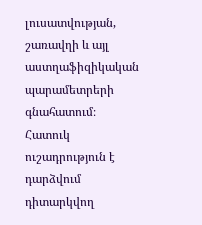լուսատվության, շառավղի և այլ աստղաֆիզիկական պարամետրերի գնահատում։ Հատուկ ուշադրություն է դարձվում դիտարկվող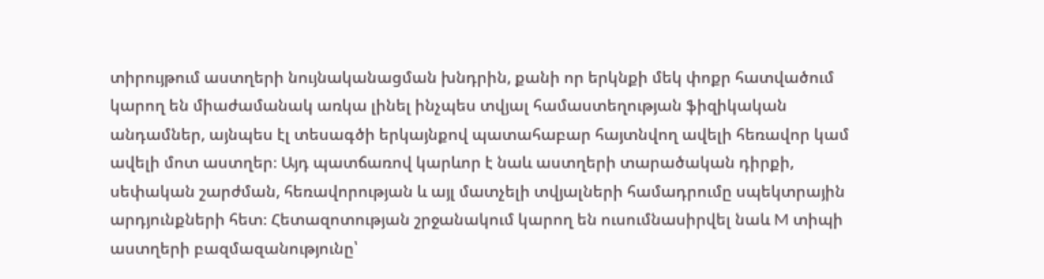տիրույթում աստղերի նույնականացման խնդրին, քանի որ երկնքի մեկ փոքր հատվածում կարող են միաժամանակ առկա լինել ինչպես տվյալ համաստեղության ֆիզիկական անդամներ, այնպես էլ տեսագծի երկայնքով պատահաբար հայտնվող ավելի հեռավոր կամ ավելի մոտ աստղեր։ Այդ պատճառով կարևոր է նաև աստղերի տարածական դիրքի, սեփական շարժման, հեռավորության և այլ մատչելի տվյալների համադրումը սպեկտրային արդյունքների հետ։ Հետազոտության շրջանակում կարող են ուսումնասիրվել նաև M տիպի աստղերի բազմազանությունը՝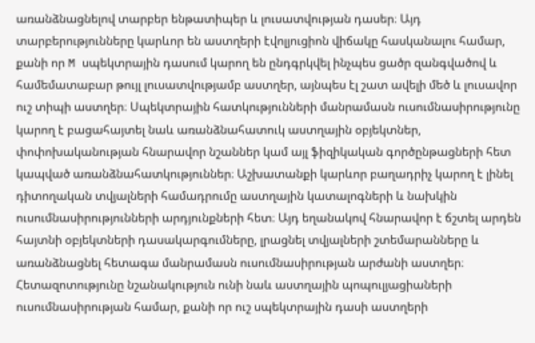առանձնացնելով տարբեր ենթատիպեր և լուսատվության դասեր։ Այդ տարբերությունները կարևոր են աստղերի էվոլյուցիոն վիճակը հասկանալու համար, քանի որ M սպեկտրային դասում կարող են ընդգրկվել ինչպես ցածր զանգվածով և համեմատաբար թույլ լուսատվությամբ աստղեր, այնպես էլ շատ ավելի մեծ և լուսավոր ուշ տիպի աստղեր։ Սպեկտրային հատկությունների մանրամասն ուսումնասիրությունը կարող է բացահայտել նաև առանձնահատուկ աստղային օբյեկտներ, փոփոխականության հնարավոր նշաններ կամ այլ ֆիզիկական գործընթացների հետ կապված առանձնահատկություններ։ Աշխատանքի կարևոր բաղադրիչ կարող է լինել դիտողական տվյալների համադրումը աստղային կատալոգների և նախկին ուսումնասիրությունների արդյունքների հետ։ Այդ եղանակով հնարավոր է ճշտել արդեն հայտնի օբյեկտների դասակարգումները, լրացնել տվյալների շտեմարանները և առանձնացնել հետագա մանրամասն ուսումնասիրության արժանի աստղեր։ Հետազոտությունը նշանակություն ունի նաև աստղային պոպուլյացիաների ուսումնասիրության համար, քանի որ ուշ սպեկտրային դասի աստղերի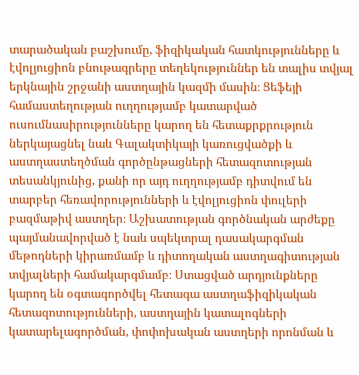տարածական բաշխումը, ֆիզիկական հատկությունները և էվոլյուցիոն բնութագրերը տեղեկություններ են տալիս տվյալ երկնային շրջանի աստղային կազմի մասին։ Ցեֆեյի համաստեղության ուղղությամբ կատարված ուսումնասիրությունները կարող են հետաքրքրություն ներկայացնել նաև Գալակտիկայի կառուցվածքի և աստղաստեղծման գործընթացների հետազոտության տեսանկյունից, քանի որ այդ ուղղությամբ դիտվում են տարբեր հեռավորությունների և էվոլյուցիոն փուլերի բազմաթիվ աստղեր։ Աշխատության գործնական արժեքը պայմանավորված է նաև սպեկտրալ դասակարգման մեթոդների կիրառմամբ և դիտողական աստղագիտության տվյալների համակարգմամբ։ Ստացված արդյունքները կարող են օգտագործվել հետագա աստղաֆիզիկական հետազոտությունների, աստղային կատալոգների կատարելագործման, փոփոխական աստղերի որոնման և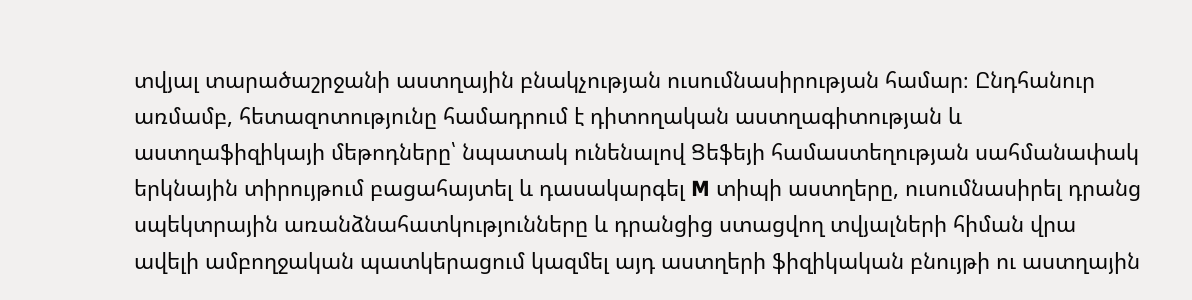տվյալ տարածաշրջանի աստղային բնակչության ուսումնասիրության համար։ Ընդհանուր առմամբ, հետազոտությունը համադրում է դիտողական աստղագիտության և աստղաֆիզիկայի մեթոդները՝ նպատակ ունենալով Ցեֆեյի համաստեղության սահմանափակ երկնային տիրույթում բացահայտել և դասակարգել M տիպի աստղերը, ուսումնասիրել դրանց սպեկտրային առանձնահատկությունները և դրանցից ստացվող տվյալների հիման վրա ավելի ամբողջական պատկերացում կազմել այդ աստղերի ֆիզիկական բնույթի ու աստղային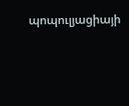պոպուլյացիայի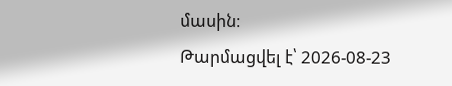մասին։
Թարմացվել է՝ 2026-08-23